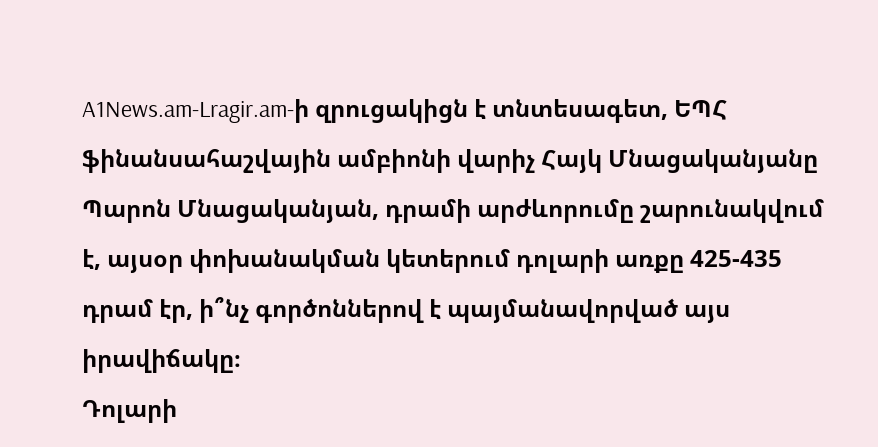A1News.am-Lragir.am-ի զրուցակիցն է տնտեսագետ, ԵՊՀ ֆինանսահաշվային ամբիոնի վարիչ Հայկ Մնացականյանը
Պարոն Մնացականյան, դրամի արժևորումը շարունակվում է, այսօր փոխանակման կետերում դոլարի առքը 425-435 դրամ էր, ի՞նչ գործոններով է պայմանավորված այս իրավիճակը։
Դոլարի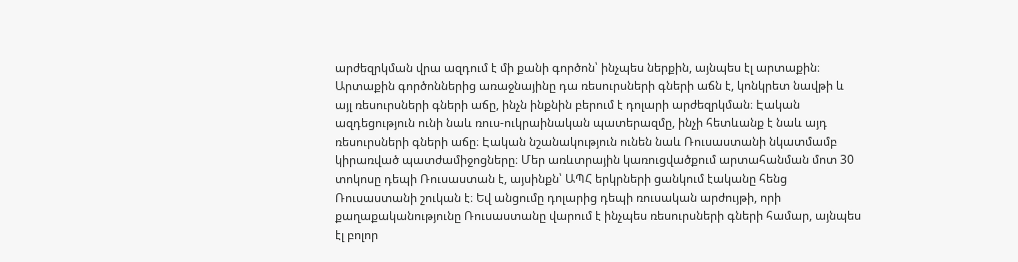արժեզրկման վրա ազդում է մի քանի գործոն՝ ինչպես ներքին, այնպես էլ արտաքին։ Արտաքին գործոններից առաջնայինը դա ռեսուրսների գների աճն է, կոնկրետ նավթի և այլ ռեսուրսների գների աճը, ինչն ինքնին բերում է դոլարի արժեզրկման։ Էական ազդեցություն ունի նաև ռուս-ուկրաինական պատերազմը, ինչի հետևանք է նաև այդ ռեսուրսների գների աճը։ Էական նշանակություն ունեն նաև Ռուսաստանի նկատմամբ կիրառված պատժամիջոցները։ Մեր առևտրային կառուցվածքում արտահանման մոտ 30 տոկոսը դեպի Ռուսաստան է, այսինքն՝ ԱՊՀ երկրների ցանկում էականը հենց Ռուսաստանի շուկան է։ Եվ անցումը դոլարից դեպի ռուսական արժույթի, որի քաղաքականությունը Ռուսաստանը վարում է ինչպես ռեսուրսների գների համար, այնպես էլ բոլոր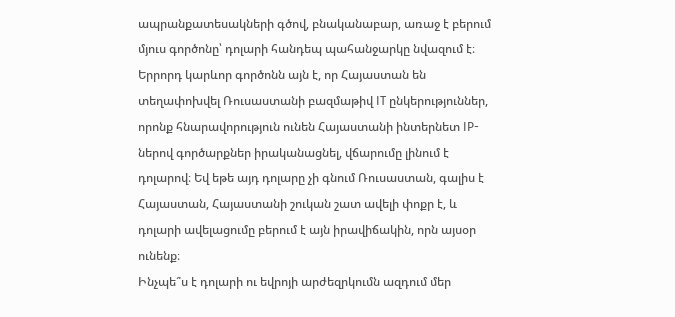ապրանքատեսակների գծով, բնականաբար, առաջ է բերում մյուս գործոնը՝ դոլարի հանդեպ պահանջարկը նվազում է։ Երրորդ կարևոր գործոնն այն է, որ Հայաստան են տեղափոխվել Ռուսաստանի բազմաթիվ IT ընկերություններ, որոնք հնարավորություն ունեն Հայաստանի ինտերնետ IP-ներով գործարքներ իրականացնել, վճարումը լինում է դոլարով։ Եվ եթե այդ դոլարը չի գնում Ռուսաստան, գալիս է Հայաստան, Հայաստանի շուկան շատ ավելի փոքր է, և դոլարի ավելացումը բերում է այն իրավիճակին, որն այսօր ունենք։
Ինչպե՞ս է դոլարի ու եվրոյի արժեզրկումն ազդում մեր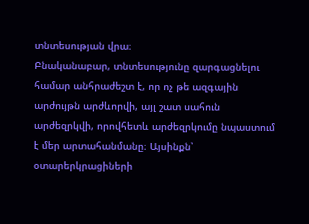տնտեսության վրա։
Բնականաբար, տնտեսությունը զարգացնելու համար անհրաժեշտ է, որ ոչ թե ազգային արժույթն արժևորվի, այլ շատ սահուն արժեզրկվի, որովհետև արժեզրկումը նպաստում է մեր արտահանմանը։ Այսինքն՝ օտարերկրացիների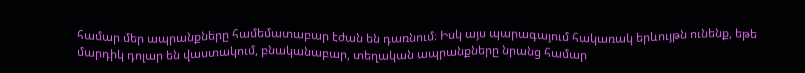համար մեր ապրանքները համեմատաբար էժան են դառնում։ Իսկ այս պարագայում հակառակ երևույթն ունենք, եթե մարդիկ դոլար են վաստակում, բնականաբար, տեղական ապրանքները նրանց համար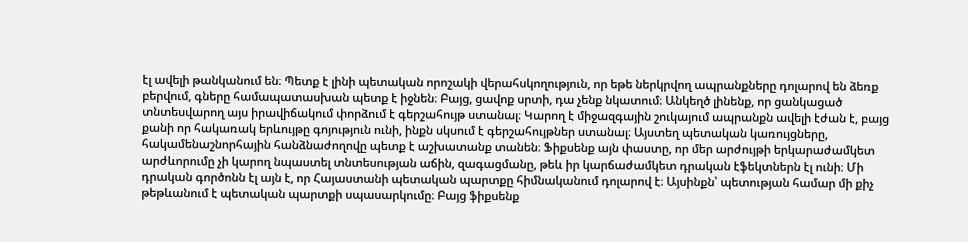էլ ավելի թանկանում են։ Պետք է լինի պետական որոշակի վերահսկողություն, որ եթե ներկրվող ապրանքները դոլարով են ձեռք բերվում, գները համապատասխան պետք է իջնեն։ Բայց, ցավոք սրտի, դա չենք նկատում։ Անկեղծ լինենք, որ ցանկացած տնտեսվարող այս իրավիճակում փորձում է գերշահույթ ստանալ։ Կարող է միջազգային շուկայում ապրանքն ավելի էժան է, բայց քանի որ հակառակ երևույթը գոյություն ունի, ինքն սկսում է գերշահույթներ ստանալ։ Այստեղ պետական կառույցները, հակամենաշնորհային հանձնաժողովը պետք է աշխատանք տանեն։ Ֆիքսենք այն փաստը, որ մեր արժույթի երկարաժամկետ արժևորումը չի կարող նպաստել տնտեսության աճին, զագացմանը, թեև իր կարճաժամկետ դրական էֆեկտներն էլ ունի։ Մի դրական գործոնն էլ այն է, որ Հայաստանի պետական պարտքը հիմնականում դոլարով է։ Այսինքն՝ պետության համար մի քիչ թեթևանում է պետական պարտքի սպասարկումը։ Բայց ֆիքսենք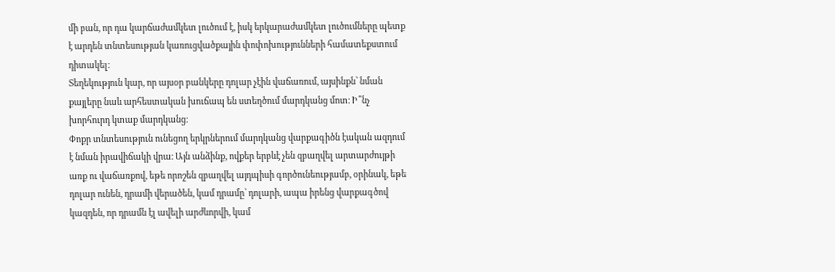մի բան, որ դա կարճաժամկետ լուծում է, իսկ երկարաժամկետ լուծումները պետք է արդեն տնտեսության կառուցվածքային փոփոխությունների համատեքստում դիտակել։
Տեղեկություն կար, որ այսօր բանկերը դոլար չէին վաճառում, այսինքն՝ նման քայլերը նաև արհեստական խուճապ են ստեղծում մարդկանց մոտ։ Ի՞նչ խորհուրդ կտաք մարդկանց։
Փոքր տնտեսություն ունեցող երկրներում մարդկանց վարքագիծն էական ազդում է նման իրավիճակի վրա։ Այն անձինք, ովքեր երբևէ չեն զբաղվել արտարժույթի առք ու վաճառքով, եթե որոշեն զբաղվել այդպիսի գործունեությամբ, օրինակ, եթե դոլար ունեն, դրամի վերածեն, կամ դրամը՝ դոլարի, ապա իրենց վարքագծով կազդեն, որ դրամն էլ ավելի արժևորվի, կամ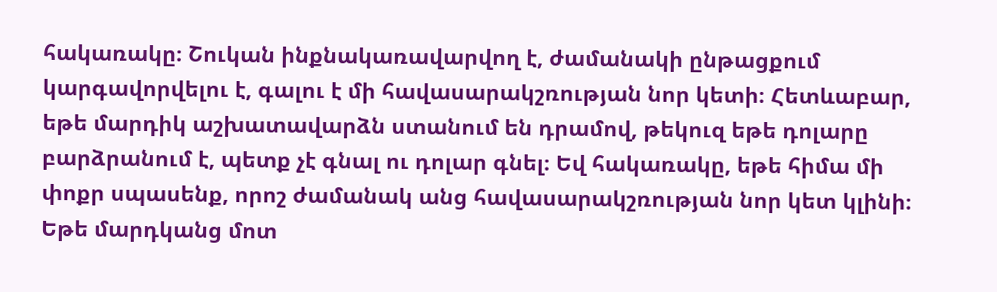հակառակը։ Շուկան ինքնակառավարվող է, ժամանակի ընթացքում կարգավորվելու է, գալու է մի հավասարակշռության նոր կետի։ Հետևաբար, եթե մարդիկ աշխատավարձն ստանում են դրամով, թեկուզ եթե դոլարը բարձրանում է, պետք չէ գնալ ու դոլար գնել։ Եվ հակառակը, եթե հիմա մի փոքր սպասենք, որոշ ժամանակ անց հավասարակշռության նոր կետ կլինի։ Եթե մարդկանց մոտ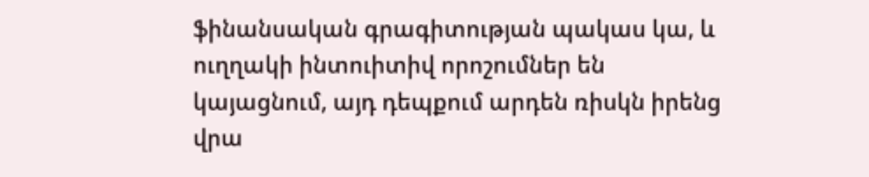ֆինանսական գրագիտության պակաս կա, և ուղղակի ինտուիտիվ որոշումներ են կայացնում, այդ դեպքում արդեն ռիսկն իրենց վրա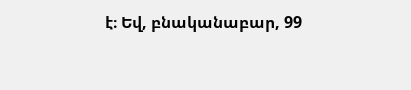է։ Եվ, բնականաբար, 99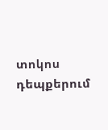տոկոս դեպքերում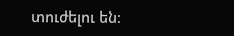տուժելու են։